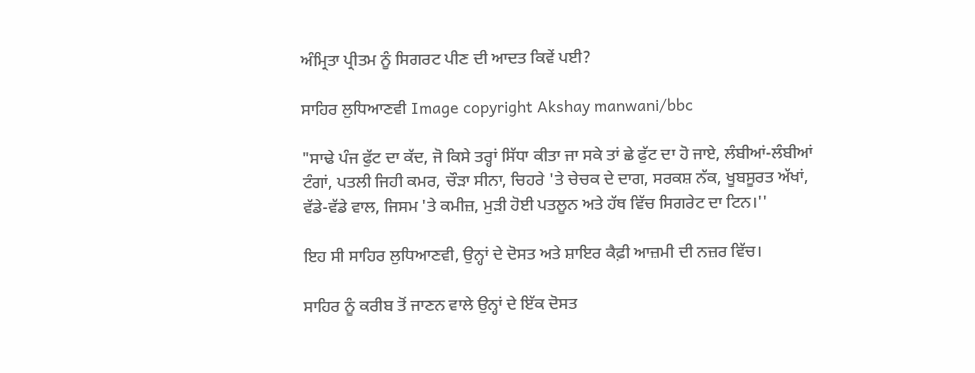ਅੰਮ੍ਰਿਤਾ ਪ੍ਰੀਤਮ ਨੂੰ ਸਿਗਰਟ ਪੀਣ ਦੀ ਆਦਤ ਕਿਵੇਂ ਪਈ?

ਸਾਹਿਰ ਲੁਧਿਆਣਵੀ Image copyright Akshay manwani/bbc

"ਸਾਢੇ ਪੰਜ ਫੁੱਟ ਦਾ ਕੱਦ, ਜੋ ਕਿਸੇ ਤਰ੍ਹਾਂ ਸਿੱਧਾ ਕੀਤਾ ਜਾ ਸਕੇ ਤਾਂ ਛੇ ਫੁੱਟ ਦਾ ਹੋ ਜਾਏ, ਲੰਬੀਆਂ-ਲੰਬੀਆਂ ਟੰਗਾਂ, ਪਤਲੀ ਜਿਹੀ ਕਮਰ, ਚੌੜਾ ਸੀਨਾ, ਚਿਹਰੇ 'ਤੇ ਚੇਚਕ ਦੇ ਦਾਗ, ਸਰਕਸ਼ ਨੱਕ, ਖੂਬਸੂਰਤ ਅੱਖਾਂ, ਵੱਡੇ-ਵੱਡੇ ਵਾਲ, ਜਿਸਮ 'ਤੇ ਕਮੀਜ਼, ਮੁੜੀ ਹੋਈ ਪਤਲੂਨ ਅਤੇ ਹੱਥ ਵਿੱਚ ਸਿਗਰੇਟ ਦਾ ਟਿਨ।''

ਇਹ ਸੀ ਸਾਹਿਰ ਲੁਧਿਆਣਵੀ, ਉਨ੍ਹਾਂ ਦੇ ਦੋਸਤ ਅਤੇ ਸ਼ਾਇਰ ਕੈਫ਼ੀ ਆਜ਼ਮੀ ਦੀ ਨਜ਼ਰ ਵਿੱਚ।

ਸਾਹਿਰ ਨੂੰ ਕਰੀਬ ਤੋਂ ਜਾਣਨ ਵਾਲੇ ਉਨ੍ਹਾਂ ਦੇ ਇੱਕ ਦੋਸਤ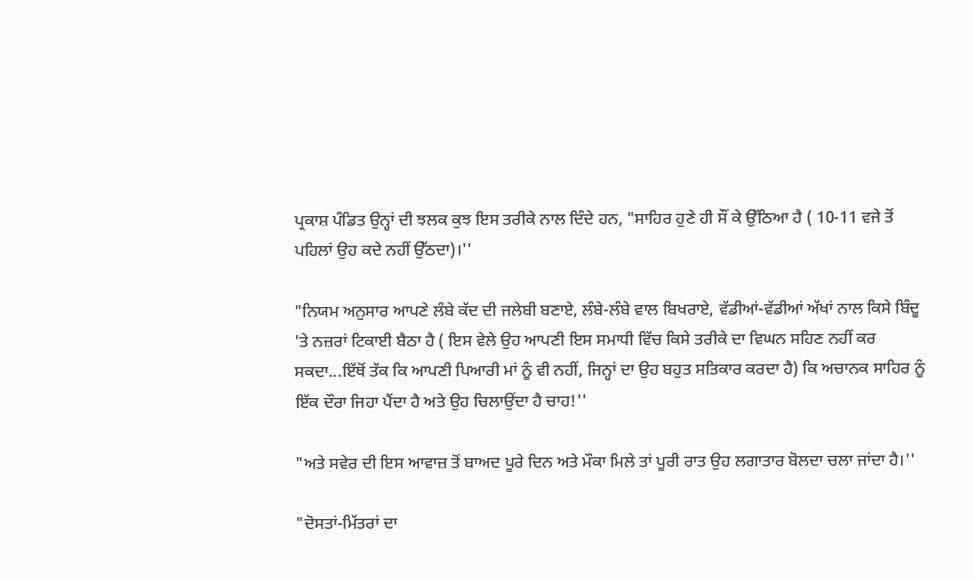ਪ੍ਰਕਾਸ਼ ਪੰਡਿਤ ਉਨ੍ਹਾਂ ਦੀ ਝਲਕ ਕੁਝ ਇਸ ਤਰੀਕੇ ਨਾਲ ਦਿੰਦੇ ਹਨ, "ਸਾਹਿਰ ਹੁਣੇ ਹੀ ਸੌਂ ਕੇ ਉੱਠਿਆ ਹੈ ( 10-11 ਵਜੇ ਤੋਂ ਪਹਿਲਾਂ ਉਹ ਕਦੇ ਨਹੀਂ ਉੱਠਦਾ)।''

"ਨਿਯਮ ਅਨੁਸਾਰ ਆਪਣੇ ਲੰਬੇ ਕੱਦ ਦੀ ਜਲੇਬੀ ਬਣਾਏ, ਲੰਬੇ-ਲੰਬੇ ਵਾਲ ਬਿਖਰਾਏ, ਵੱਡੀਆਂ-ਵੱਡੀਆਂ ਅੱਖਾਂ ਨਾਲ ਕਿਸੇ ਬਿੰਦੂ 'ਤੇ ਨਜ਼ਰਾਂ ਟਿਕਾਈ ਬੈਠਾ ਹੈ ( ਇਸ ਵੇਲੇ ਉਹ ਆਪਣੀ ਇਸ ਸਮਾਧੀ ਵਿੱਚ ਕਿਸੇ ਤਰੀਕੇ ਦਾ ਵਿਘਨ ਸਹਿਣ ਨਹੀਂ ਕਰ ਸਕਦਾ...ਇੱਥੋਂ ਤੱਕ ਕਿ ਆਪਣੀ ਪਿਆਰੀ ਮਾਂ ਨੂੰ ਵੀ ਨਹੀਂ, ਜਿਨ੍ਹਾਂ ਦਾ ਉਹ ਬਹੁਤ ਸਤਿਕਾਰ ਕਰਦਾ ਹੈ) ਕਿ ਅਚਾਨਕ ਸਾਹਿਰ ਨੂੰ ਇੱਕ ਦੌਰਾ ਜਿਹਾ ਪੈਂਦਾ ਹੈ ਅਤੇ ਉਹ ਚਿਲਾਉਂਦਾ ਹੈ ਚਾਹ!''

"ਅਤੇ ਸਵੇਰ ਦੀ ਇਸ ਆਵਾਜ਼ ਤੋਂ ਬਾਅਦ ਪੂਰੇ ਦਿਨ ਅਤੇ ਮੌਕਾ ਮਿਲੇ ਤਾਂ ਪੂਰੀ ਰਾਤ ਉਹ ਲਗਾਤਾਰ ਬੋਲਦਾ ਚਲਾ ਜਾਂਦਾ ਹੈ।''

"ਦੋਸਤਾਂ-ਮਿੱਤਰਾਂ ਦਾ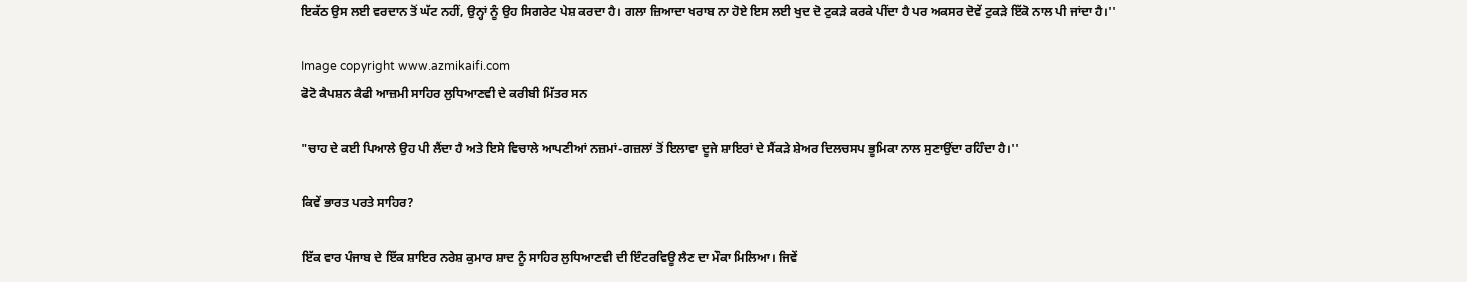ਇਕੱਠ ਉਸ ਲਈ ਵਰਦਾਨ ਤੋਂ ਘੱਟ ਨਹੀਂ, ਉਨ੍ਹਾਂ ਨੂੰ ਉਹ ਸਿਗਰੇਟ ਪੇਸ਼ ਕਰਦਾ ਹੈ। ਗਲਾ ਜ਼ਿਆਦਾ ਖਰਾਬ ਨਾ ਹੋਏ ਇਸ ਲਈ ਖੁਦ ਦੋ ਟੁਕੜੇ ਕਰਕੇ ਪੀਂਦਾ ਹੈ ਪਰ ਅਕਸਰ ਦੋਵੇਂ ਟੁਕੜੇ ਇੱਕੋ ਨਾਲ ਪੀ ਜਾਂਦਾ ਹੈ।''

Image copyright www.azmikaifi.com
ਫੋਟੋ ਕੈਪਸ਼ਨ ਕੈਫੀ ਆਜ਼ਮੀ ਸਾਹਿਰ ਲੁਧਿਆਣਵੀ ਦੇ ਕਰੀਬੀ ਮਿੱਤਰ ਸਨ

"ਚਾਹ ਦੇ ਕਈ ਪਿਆਲੇ ਉਹ ਪੀ ਲੈਂਦਾ ਹੈ ਅਤੇ ਇਸੇ ਵਿਚਾਲੇ ਆਪਣੀਆਂ ਨਜ਼ਮਾਂ-ਗਜ਼ਲਾਂ ਤੋਂ ਇਲਾਵਾ ਦੂਜੇ ਸ਼ਾਇਰਾਂ ਦੇ ਸੈਂਕੜੇ ਸ਼ੇਅਰ ਦਿਲਚਸਪ ਭੂਮਿਕਾ ਨਾਲ ਸੁਣਾਉਂਦਾ ਰਹਿੰਦਾ ਹੈ।''

ਕਿਵੇਂ ਭਾਰਤ ਪਰਤੇ ਸਾਹਿਰ?

ਇੱਕ ਵਾਰ ਪੰਜਾਬ ਦੇ ਇੱਕ ਸ਼ਾਇਰ ਨਰੇਸ਼ ਕੁਮਾਰ ਸ਼ਾਦ ਨੂੰ ਸਾਹਿਰ ਲੁਧਿਆਣਵੀ ਦੀ ਇੰਟਰਵਿਊ ਲੈਣ ਦਾ ਮੌਕਾ ਮਿਲਿਆ। ਜਿਵੇਂ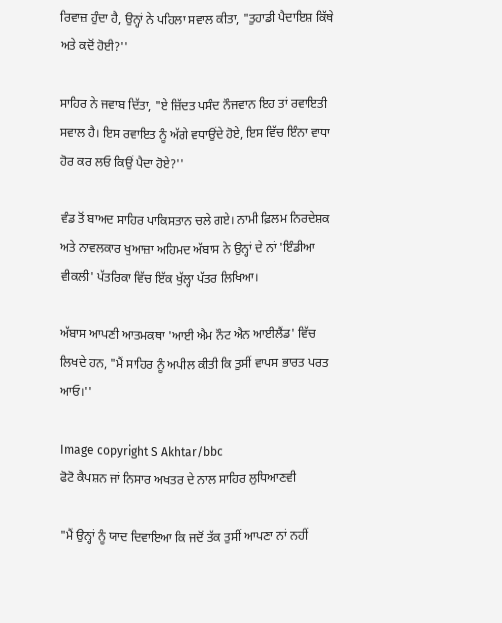ਰਿਵਾਜ਼ ਹੁੰਦਾ ਹੈ, ਉਨ੍ਹਾਂ ਨੇ ਪਹਿਲਾ ਸਵਾਲ ਕੀਤਾ, "ਤੁਹਾਡੀ ਪੈਦਾਇਸ਼ ਕਿੱਥੇ ਅਤੇ ਕਦੋਂ ਹੋਈ?''

ਸਾਹਿਰ ਨੇ ਜਵਾਬ ਦਿੱਤਾ, "ਏ ਜ਼ਿੱਦਤ ਪਸੰਦ ਨੌਜਵਾਨ ਇਹ ਤਾਂ ਰਵਾਇਤੀ ਸਵਾਲ ਹੈ। ਇਸ ਰਵਾਇਤ ਨੂੰ ਅੱਗੇ ਵਧਾਉਂਦੇ ਹੋਏ, ਇਸ ਵਿੱਚ ਇੰਨਾ ਵਾਧਾ ਹੋਰ ਕਰ ਲਓ ਕਿਉਂ ਪੈਦਾ ਹੋਏ?''

ਵੰਡ ਤੋਂ ਬਾਅਦ ਸਾਹਿਰ ਪਾਕਿਸਤਾਨ ਚਲੇ ਗਏ। ਨਾਮੀ ਫ਼ਿਲਮ ਨਿਰਦੇਸ਼ਕ ਅਤੇ ਨਾਵਲਕਾਰ ਖੁਆਜ਼ਾ ਅਹਿਮਦ ਅੱਬਾਸ ਨੇ ਉਨ੍ਹਾਂ ਦੇ ਨਾਂ 'ਇੰਡੀਆ ਵੀਕਲੀ' ਪੱਤਰਿਕਾ ਵਿੱਚ ਇੱਕ ਖੁੱਲ੍ਹਾ ਪੱਤਰ ਲਿਖਿਆ।

ਅੱਬਾਸ ਆਪਣੀ ਆਤਮਕਥਾ 'ਆਈ ਐਮ ਨੌਟ ਐਨ ਆਈਲੈਂਡ' ਵਿੱਚ ਲਿਖਦੇ ਹਨ, "ਮੈਂ ਸਾਹਿਰ ਨੂੰ ਅਪੀਲ ਕੀਤੀ ਕਿ ਤੁਸੀਂ ਵਾਪਸ ਭਾਰਤ ਪਰਤ ਆਓ।''

Image copyright S Akhtar/bbc
ਫੋਟੋ ਕੈਪਸ਼ਨ ਜਾਂ ਨਿਸਾਰ ਅਖਤਰ ਦੇ ਨਾਲ ਸਾਹਿਰ ਲੁਧਿਆਣਵੀ

"ਮੈਂ ਉਨ੍ਹਾਂ ਨੂੰ ਯਾਦ ਦਿਵਾਇਆ ਕਿ ਜਦੋਂ ਤੱਕ ਤੁਸੀਂ ਆਪਣਾ ਨਾਂ ਨਹੀਂ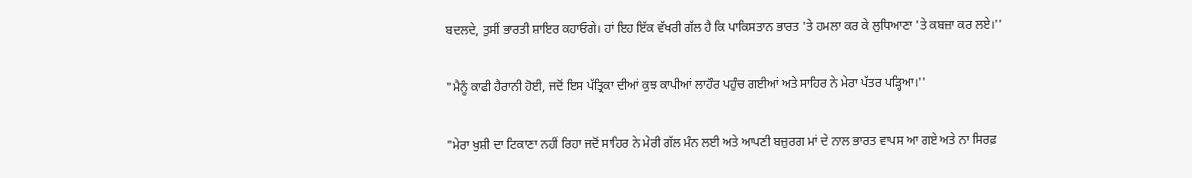ਬਦਲਦੇ, ਤੁਸੀਂ ਭਾਰਤੀ ਸ਼ਾਇਰ ਕਹਾਓਗੇ। ਹਾਂ ਇਹ ਇੱਕ ਵੱਖਰੀ ਗੱਲ ਹੈ ਕਿ ਪਾਕਿਸਤਾਨ ਭਾਰਤ 'ਤੇ ਹਮਲਾ ਕਰ ਕੇ ਲੁਧਿਆਣਾ 'ਤੇ ਕਬਜ਼ਾ ਕਰ ਲਏ।''

"ਮੈਨੂੰ ਕਾਫੀ ਹੈਰਾਨੀ ਹੋਈ, ਜਦੋਂ ਇਸ ਪੱਤ੍ਰਿਕਾ ਦੀਆਂ ਕੁਝ ਕਾਪੀਆਂ ਲਾਹੌਰ ਪਹੁੰਚ ਗਈਆਂ ਅਤੇ ਸਾਹਿਰ ਨੇ ਮੇਰਾ ਪੱਤਰ ਪੜ੍ਹਿਆ।''

"ਮੇਰਾ ਖੁਸ਼ੀ ਦਾ ਟਿਕਾਣਾ ਨਹੀਂ ਰਿਹਾ ਜਦੋਂ ਸਾਹਿਰ ਨੇ ਮੇਰੀ ਗੱਲ ਮੰਨ ਲਈ ਅਤੇ ਆਪਣੀ ਬਜ਼ੁਰਗ ਮਾਂ ਦੇ ਨਾਲ ਭਾਰਤ ਵਾਪਸ ਆ ਗਏ ਅਤੇ ਨਾ ਸਿਰਫ਼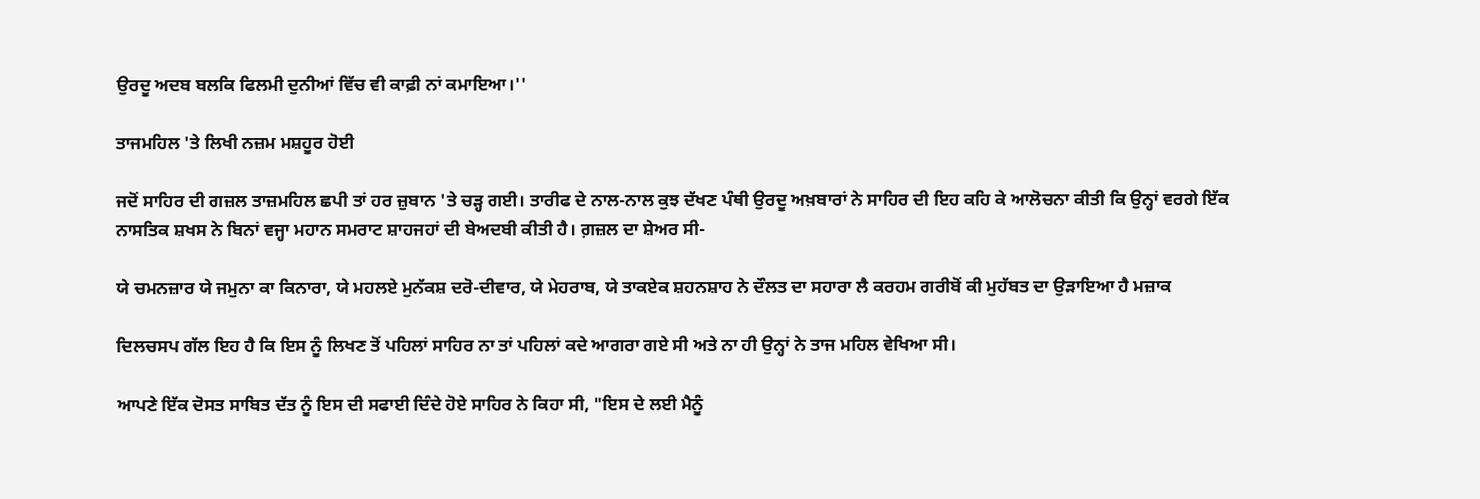ਉਰਦੂ ਅਦਬ ਬਲਕਿ ਫਿਲਮੀ ਦੁਨੀਆਂ ਵਿੱਚ ਵੀ ਕਾਫ਼ੀ ਨਾਂ ਕਮਾਇਆ।''

ਤਾਜਮਹਿਲ 'ਤੇ ਲਿਖੀ ਨਜ਼ਮ ਮਸ਼ਹੂਰ ਹੋਈ

ਜਦੋਂ ਸਾਹਿਰ ਦੀ ਗਜ਼ਲ ਤਾਜ਼ਮਹਿਲ ਛਪੀ ਤਾਂ ਹਰ ਜ਼ੁਬਾਨ 'ਤੇ ਚੜ੍ਹ ਗਈ। ਤਾਰੀਫ ਦੇ ਨਾਲ-ਨਾਲ ਕੁਝ ਦੱਖਣ ਪੰਥੀ ਉਰਦੂ ਅਖ਼ਬਾਰਾਂ ਨੇ ਸਾਹਿਰ ਦੀ ਇਹ ਕਹਿ ਕੇ ਆਲੋਚਨਾ ਕੀਤੀ ਕਿ ਉਨ੍ਹਾਂ ਵਰਗੇ ਇੱਕ ਨਾਸਤਿਕ ਸ਼ਖਸ ਨੇ ਬਿਨਾਂ ਵਜ੍ਹਾ ਮਹਾਨ ਸਮਰਾਟ ਸ਼ਾਹਜਹਾਂ ਦੀ ਬੇਅਦਬੀ ਕੀਤੀ ਹੈ। ਗ਼ਜ਼ਲ ਦਾ ਸ਼ੇਅਰ ਸੀ-

ਯੇ ਚਮਨਜ਼ਾਰ ਯੇ ਜਮੁਨਾ ਕਾ ਕਿਨਾਰਾ, ਯੇ ਮਹਲਏ ਮੁਨੱਕਸ਼ ਦਰੋ-ਦੀਵਾਰ, ਯੇ ਮੇਹਰਾਬ, ਯੇ ਤਾਕਏਕ ਸ਼ਹਨਸ਼ਾਹ ਨੇ ਦੌਲਤ ਦਾ ਸਹਾਰਾ ਲੈ ਕਰਹਮ ਗਰੀਬੋਂ ਕੀ ਮੁਹੱਬਤ ਦਾ ਉੜਾਇਆ ਹੈ ਮਜ਼ਾਕ

ਦਿਲਚਸਪ ਗੱਲ ਇਹ ਹੈ ਕਿ ਇਸ ਨੂੰ ਲਿਖਣ ਤੋਂ ਪਹਿਲਾਂ ਸਾਹਿਰ ਨਾ ਤਾਂ ਪਹਿਲਾਂ ਕਦੇ ਆਗਰਾ ਗਏ ਸੀ ਅਤੇ ਨਾ ਹੀ ਉਨ੍ਹਾਂ ਨੇ ਤਾਜ ਮਹਿਲ ਵੇਖਿਆ ਸੀ।

ਆਪਣੇ ਇੱਕ ਦੋਸਤ ਸਾਬਿਤ ਦੱਤ ਨੂੰ ਇਸ ਦੀ ਸਫਾਈ ਦਿੰਦੇ ਹੋਏ ਸਾਹਿਰ ਨੇ ਕਿਹਾ ਸੀ, "ਇਸ ਦੇ ਲਈ ਮੈਨੂੰ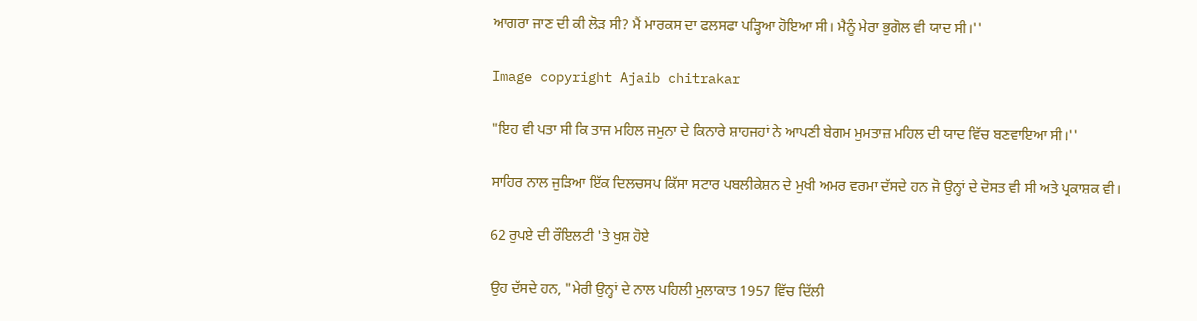ਆਗਰਾ ਜਾਣ ਦੀ ਕੀ ਲੋੜ ਸੀ? ਮੈਂ ਮਾਰਕਸ ਦਾ ਫਲਸਫਾ ਪੜ੍ਹਿਆ ਹੋਇਆ ਸੀ। ਮੈਨੂੰ ਮੇਰਾ ਭੁਗੋਲ ਵੀ ਯਾਦ ਸੀ।''

Image copyright Ajaib chitrakar

"ਇਹ ਵੀ ਪਤਾ ਸੀ ਕਿ ਤਾਜ ਮਹਿਲ ਜਮੁਨਾ ਦੇ ਕਿਨਾਰੇ ਸ਼ਾਹਜਹਾਂ ਨੇ ਆਪਣੀ ਬੇਗਮ ਮੁਮਤਾਜ਼ ਮਹਿਲ ਦੀ ਯਾਦ ਵਿੱਚ ਬਣਵਾਇਆ ਸੀ।''

ਸਾਹਿਰ ਨਾਲ ਜੁੜਿਆ ਇੱਕ ਦਿਲਚਸਪ ਕਿੱਸਾ ਸਟਾਰ ਪਬਲੀਕੇਸ਼ਨ ਦੇ ਮੁਖੀ ਅਮਰ ਵਰਮਾ ਦੱਸਦੇ ਹਨ ਜੋ ਉਨ੍ਹਾਂ ਦੇ ਦੋਸਤ ਵੀ ਸੀ ਅਤੇ ਪ੍ਰਕਾਸ਼ਕ ਵੀ।

62 ਰੁਪਏ ਦੀ ਰੌਇਲਟੀ 'ਤੇ ਖੁਸ਼ ਹੋਏ

ਉਹ ਦੱਸਦੇ ਹਨ, "ਮੇਰੀ ਉਨ੍ਹਾਂ ਦੇ ਨਾਲ ਪਹਿਲੀ ਮੁਲਾਕਾਤ 1957 ਵਿੱਚ ਦਿੱਲੀ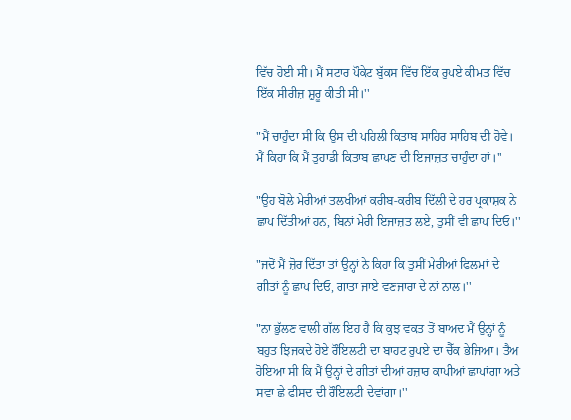ਵਿੱਚ ਹੋਈ ਸੀ। ਮੈਂ ਸਟਾਰ ਪੌਕੇਟ ਬੁੱਕਸ ਵਿੱਚ ਇੱਕ ਰੁਪਏ ਕੀਮਤ ਵਿੱਚ ਇੱਕ ਸੀਰੀਜ਼ ਸ਼ੁਰੂ ਕੀਤੀ ਸੀ।''

"ਮੈਂ ਚਾਹੁੰਦਾ ਸੀ ਕਿ ਉਸ ਦੀ ਪਹਿਲੀ ਕਿਤਾਬ ਸਾਹਿਰ ਸਾਹਿਬ ਦੀ ਹੋਵੇ। ਮੈਂ ਕਿਹਾ ਕਿ ਮੈਂ ਤੁਹਾਡੀ ਕਿਤਾਬ ਛਾਪਣ ਦੀ ਇਜਾਜ਼ਤ ਚਾਹੁੰਦਾ ਹਾਂ।''

"ਉਹ ਬੋਲੇ ਮੇਰੀਆਂ ਤਲਖੀਆਂ ਕਰੀਬ-ਕਰੀਬ ਦਿੱਲੀ ਦੇ ਹਰ ਪ੍ਰਕਾਸ਼ਕ ਨੇ ਛਾਪ ਦਿੱਤੀਆਂ ਹਨ, ਬਿਨਾਂ ਮੇਰੀ ਇਜਾਜ਼ਤ ਲਏ, ਤੁਸੀਂ ਵੀ ਛਾਪ ਦਿਓ।''

"ਜਦੋਂ ਮੈਂ ਜ਼ੋਰ ਦਿੱਤਾ ਤਾਂ ਉਨ੍ਹਾਂ ਨੇ ਕਿਹਾ ਕਿ ਤੁਸੀਂ ਮੇਰੀਆਂ ਫਿਲਮਾਂ ਦੇ ਗੀਤਾਂ ਨੂੰ ਛਾਪ ਦਿਓ, ਗਾਤਾ ਜਾਏ ਵਣਜਾਰਾ ਦੇ ਨਾਂ ਨਾਲ।''

"ਨਾ ਭੁੱਲਣ ਵਾਲੀ ਗੱਲ ਇਹ ਹੈ ਕਿ ਕੁਝ ਵਕਤ ਤੋਂ ਬਾਅਦ ਮੈਂ ਉਨ੍ਹਾਂ ਨੂੰ ਬਹੁਤ ਝਿਜਕਦੇ ਹੋਏ ਰੌਇਲਟੀ ਦਾ ਬਾਹਟ ਰੁਪਏ ਦਾ ਚੈੱਕ ਭੇਜਿਆ। ਤੈਅ ਹੋਇਆ ਸੀ ਕਿ ਮੈਂ ਉਨ੍ਹਾਂ ਦੇ ਗੀਤਾਂ ਦੀਆਂ ਹਜ਼ਾਰ ਕਾਪੀਆਂ ਛਾਪਾਂਗਾ ਅਤੇ ਸਵਾ ਛੇ ਫੀਸਦ ਦੀ ਰੌਇਲਟੀ ਦੇਵਾਂਗਾ।''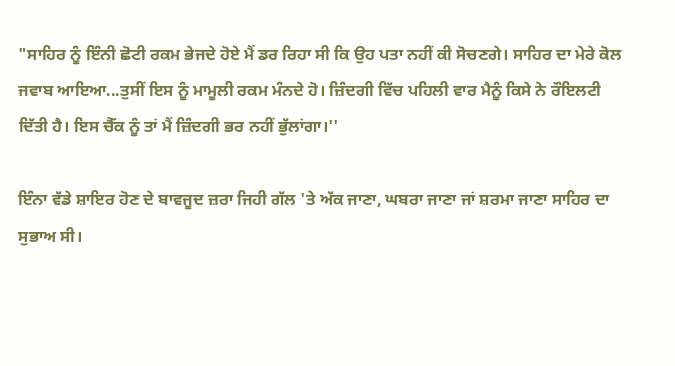"ਸਾਹਿਰ ਨੂੰ ਇੰਨੀ ਛੋਟੀ ਰਕਮ ਭੇਜਦੇ ਹੋਏ ਮੈਂ ਡਰ ਰਿਹਾ ਸੀ ਕਿ ਉਹ ਪਤਾ ਨਹੀਂ ਕੀ ਸੋਚਣਗੇ। ਸਾਹਿਰ ਦਾ ਮੇਰੇ ਕੋਲ ਜਵਾਬ ਆਇਆ...ਤੁਸੀਂ ਇਸ ਨੂੰ ਮਾਮੂਲੀ ਰਕਮ ਮੰਨਦੇ ਹੋ। ਜ਼ਿੰਦਗੀ ਵਿੱਚ ਪਹਿਲੀ ਵਾਰ ਮੈਨੂੰ ਕਿਸੇ ਨੇ ਰੌਇਲਟੀ ਦਿੱਤੀ ਹੈ। ਇਸ ਚੈੱਕ ਨੂੰ ਤਾਂ ਮੈਂ ਜ਼ਿੰਦਗੀ ਭਰ ਨਹੀਂ ਭੁੱਲਾਂਗਾ।''

ਇੰਨਾ ਵੱਡੇ ਸ਼ਾਇਰ ਹੋਣ ਦੇ ਬਾਵਜੂਦ ਜ਼ਰਾ ਜਿਹੀ ਗੱਲ 'ਤੇ ਅੱਕ ਜਾਣਾ, ਘਬਰਾ ਜਾਣਾ ਜਾਂ ਸ਼ਰਮਾ ਜਾਣਾ ਸਾਹਿਰ ਦਾ ਸੁਭਾਅ ਸੀ।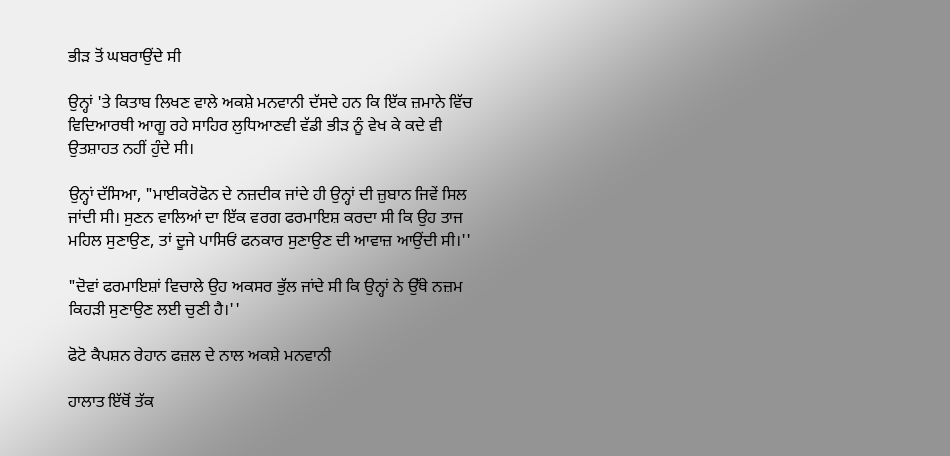ਭੀੜ ਤੋਂ ਘਬਰਾਉਂਦੇ ਸੀ

ਉਨ੍ਹਾਂ 'ਤੇ ਕਿਤਾਬ ਲਿਖਣ ਵਾਲੇ ਅਕਸ਼ੇ ਮਨਵਾਨੀ ਦੱਸਦੇ ਹਨ ਕਿ ਇੱਕ ਜ਼ਮਾਨੇ ਵਿੱਚ ਵਿਦਿਆਰਥੀ ਆਗੂ ਰਹੇ ਸਾਹਿਰ ਲੁਧਿਆਣਵੀ ਵੱਡੀ ਭੀੜ ਨੂੰ ਵੇਖ ਕੇ ਕਦੇ ਵੀ ਉਤਸ਼ਾਹਤ ਨਹੀਂ ਹੁੰਦੇ ਸੀ।

ਉਨ੍ਹਾਂ ਦੱਸਿਆ, "ਮਾਈਕਰੋਫੋਨ ਦੇ ਨਜ਼ਦੀਕ ਜਾਂਦੇ ਹੀ ਉਨ੍ਹਾਂ ਦੀ ਜ਼ੁਬਾਨ ਜਿਵੇਂ ਸਿਲ ਜਾਂਦੀ ਸੀ। ਸੁਣਨ ਵਾਲਿਆਂ ਦਾ ਇੱਕ ਵਰਗ ਫਰਮਾਇਸ਼ ਕਰਦਾ ਸੀ ਕਿ ਉਹ ਤਾਜ ਮਹਿਲ ਸੁਣਾਉਣ, ਤਾਂ ਦੂਜੇ ਪਾਸਿਓਂ ਫਨਕਾਰ ਸੁਣਾਉਣ ਦੀ ਆਵਾਜ਼ ਆਉਂਦੀ ਸੀ।''

"ਦੋਵਾਂ ਫਰਮਾਇਸ਼ਾਂ ਵਿਚਾਲੇ ਉਹ ਅਕਸਰ ਭੁੱਲ ਜਾਂਦੇ ਸੀ ਕਿ ਉਨ੍ਹਾਂ ਨੇ ਉੱਥੇ ਨਜ਼ਮ ਕਿਹੜੀ ਸੁਣਾਉਣ ਲਈ ਚੁਣੀ ਹੈ।''

ਫੋਟੋ ਕੈਪਸ਼ਨ ਰੇਹਾਨ ਫਜ਼ਲ ਦੇ ਨਾਲ ਅਕਸ਼ੇ ਮਨਵਾਨੀ

ਹਾਲਾਤ ਇੱਥੋਂ ਤੱਕ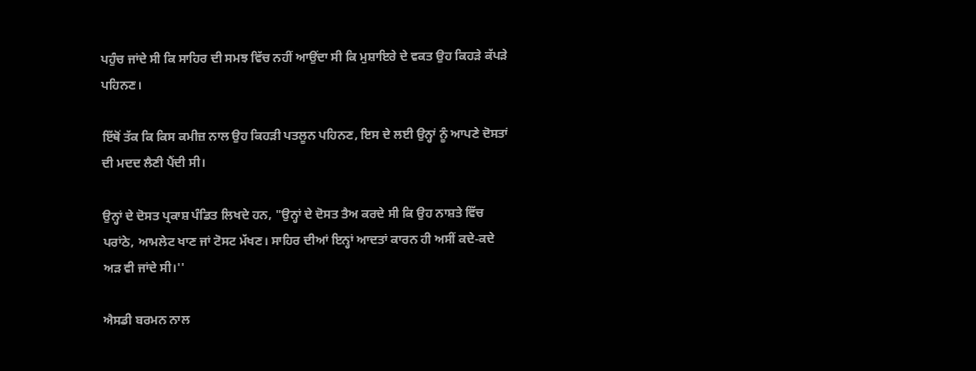ਪਹੁੰਚ ਜਾਂਦੇ ਸੀ ਕਿ ਸਾਹਿਰ ਦੀ ਸਮਝ ਵਿੱਚ ਨਹੀਂ ਆਉਂਦਾ ਸੀ ਕਿ ਮੁਸ਼ਾਇਰੇ ਦੇ ਵਕਤ ਉਹ ਕਿਹੜੇ ਕੱਪੜੇ ਪਹਿਨਣ।

ਇੱਥੋਂ ਤੱਕ ਕਿ ਕਿਸ ਕਮੀਜ਼ ਨਾਲ ਉਹ ਕਿਹੜੀ ਪਤਲੂਨ ਪਹਿਨਣ, ਇਸ ਦੇ ਲਈ ਉਨ੍ਹਾਂ ਨੂੰ ਆਪਣੇ ਦੋਸਤਾਂ ਦੀ ਮਦਦ ਲੈਣੀ ਪੈਂਦੀ ਸੀ।

ਉਨ੍ਹਾਂ ਦੇ ਦੋਸਤ ਪ੍ਰਕਾਸ਼ ਪੰਡਿਤ ਲਿਖਦੇ ਹਨ, "ਉਨ੍ਹਾਂ ਦੇ ਦੋਸਤ ਤੈਅ ਕਰਦੇ ਸੀ ਕਿ ਉਹ ਨਾਸ਼ਤੇ ਵਿੱਚ ਪਰਾਂਠੇ, ਆਮਲੇਟ ਖਾਣ ਜਾਂ ਟੋਸਟ ਮੱਖਣ। ਸਾਹਿਰ ਦੀਆਂ ਇਨ੍ਹਾਂ ਆਦਤਾਂ ਕਾਰਨ ਹੀ ਅਸੀਂ ਕਦੇ-ਕਦੇ ਅੜ ਵੀ ਜਾਂਦੇ ਸੀ।''

ਐਸਡੀ ਬਰਮਨ ਨਾਲ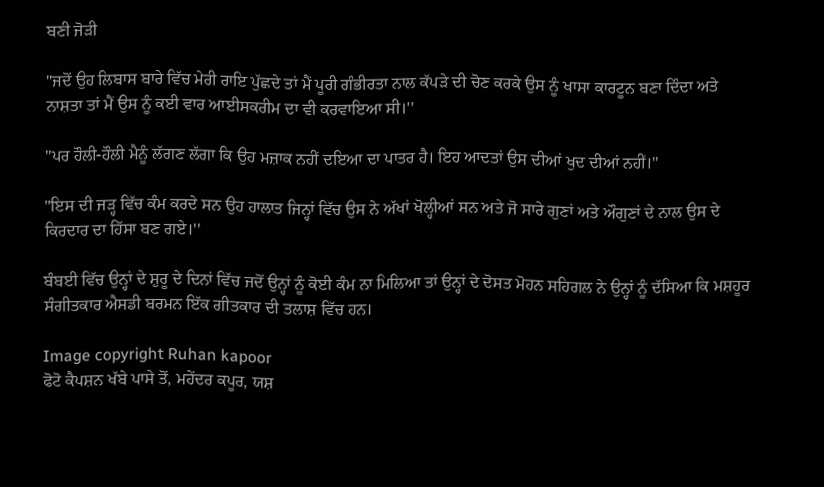ਬਣੀ ਜੋੜੀ

"ਜਦੋਂ ਉਹ ਲਿਬਾਸ ਬਾਰੇ ਵਿੱਚ ਮੇਰੀ ਰਾਇ ਪੁੱਛਦੇ ਤਾਂ ਮੈਂ ਪੂਰੀ ਗੰਭੀਰਤਾ ਨਾਲ ਕੱਪੜੇ ਦੀ ਚੋਣ ਕਰਕੇ ਉਸ ਨੂੰ ਖਾਸਾ ਕਾਰਟੂਨ ਬਣਾ ਦਿੰਦਾ ਅਤੇ ਨਾਸ਼ਤਾ ਤਾਂ ਮੈਂ ਉਸ ਨੂੰ ਕਈ ਵਾਰ ਆਈਸਕਰੀਮ ਦਾ ਵੀ ਕਰਵਾਇਆ ਸੀ।''

"ਪਰ ਹੌਲੀ-ਹੌਲੀ ਮੈਨੂੰ ਲੱਗਣ ਲੱਗਾ ਕਿ ਉਹ ਮਜ਼ਾਕ ਨਹੀਂ ਦਇਆ ਦਾ ਪਾਤਰ ਹੈ। ਇਹ ਆਦਤਾਂ ਉਸ ਦੀਆਂ ਖੁਦ ਦੀਆਂ ਨਹੀਂ।''

"ਇਸ ਦੀ ਜੜ੍ਹ ਵਿੱਚ ਕੰਮ ਕਰਦੇ ਸਨ ਉਹ ਹਾਲਾਤ ਜਿਨ੍ਹਾਂ ਵਿੱਚ ਉਸ ਨੇ ਅੱਖਾਂ ਖੋਲ੍ਹੀਆਂ ਸਨ ਅਤੇ ਜੋ ਸਾਰੇ ਗੁਣਾਂ ਅਤੇ ਔਗੁਣਾਂ ਦੇ ਨਾਲ ਉਸ ਦੇ ਕਿਰਦਾਰ ਦਾ ਹਿੱਸਾ ਬਣ ਗਏ।''

ਬੰਬਈ ਵਿੱਚ ਉਨ੍ਹਾਂ ਦੇ ਸ਼ੁਰੂ ਦੇ ਦਿਨਾਂ ਵਿੱਚ ਜਦੋਂ ਉਨ੍ਹਾਂ ਨੂੰ ਕੋਈ ਕੰਮ ਨਾ ਮਿਲਿਆ ਤਾਂ ਉਨ੍ਹਾਂ ਦੇ ਦੋਸਤ ਮੋਹਨ ਸਹਿਗਲ ਨੇ ਉਨ੍ਹਾਂ ਨੂੰ ਦੱਸਿਆ ਕਿ ਮਸ਼ਹੂਰ ਸੰਗੀਤਕਾਰ ਐਸਡੀ ਬਰਮਨ ਇੱਕ ਗੀਤਕਾਰ ਦੀ ਤਲਾਸ਼ ਵਿੱਚ ਹਨ।

Image copyright Ruhan kapoor
ਫੋਟੋ ਕੈਪਸ਼ਨ ਖੱਬੇ ਪਾਸੇ ਤੋਂ, ਮਹੇਂਦਰ ਕਪੂਰ, ਯਸ਼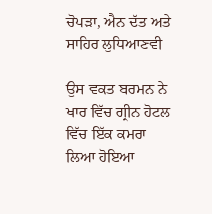ਚੋਪੜਾ, ਐਨ ਦੱਤ ਅਤੇ ਸਾਹਿਰ ਲੁਧਿਆਣਵੀ

ਉਸ ਵਕਤ ਬਰਮਨ ਨੇ ਖਾਰ ਵਿੱਚ ਗ੍ਰੀਨ ਹੋਟਲ ਵਿੱਚ ਇੱਕ ਕਮਰਾ ਲਿਆ ਹੋਇਆ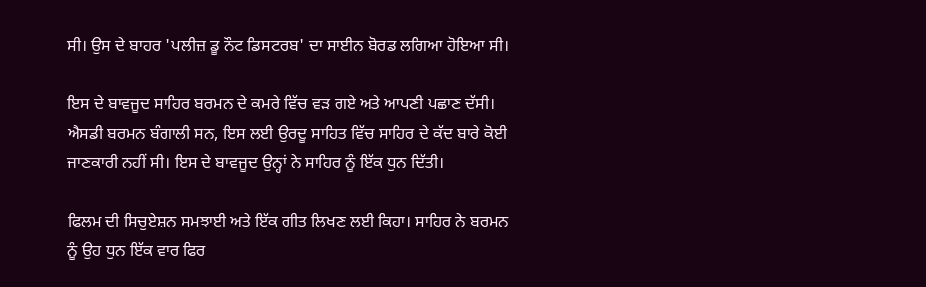ਸੀ। ਉਸ ਦੇ ਬਾਹਰ 'ਪਲੀਜ਼ ਡੂ ਨੌਟ ਡਿਸਟਰਬ' ਦਾ ਸਾਈਨ ਬੋਰਡ ਲਗਿਆ ਹੋਇਆ ਸੀ।

ਇਸ ਦੇ ਬਾਵਜੂਦ ਸਾਹਿਰ ਬਰਮਨ ਦੇ ਕਮਰੇ ਵਿੱਚ ਵੜ ਗਏ ਅਤੇ ਆਪਣੀ ਪਛਾਣ ਦੱਸੀ। ਐਸਡੀ ਬਰਮਨ ਬੰਗਾਲੀ ਸਨ, ਇਸ ਲਈ ਉਰਦੂ ਸਾਹਿਤ ਵਿੱਚ ਸਾਹਿਰ ਦੇ ਕੱਦ ਬਾਰੇ ਕੋਈ ਜਾਣਕਾਰੀ ਨਹੀਂ ਸੀ। ਇਸ ਦੇ ਬਾਵਜੂਦ ਉਨ੍ਹਾਂ ਨੇ ਸਾਹਿਰ ਨੂੰ ਇੱਕ ਧੁਨ ਦਿੱਤੀ।

ਫਿਲਮ ਦੀ ਸਿਚੁਏਸ਼ਨ ਸਮਝਾਈ ਅਤੇ ਇੱਕ ਗੀਤ ਲਿਖਣ ਲਈ ਕਿਹਾ। ਸਾਹਿਰ ਨੇ ਬਰਮਨ ਨੂੰ ਉਹ ਧੁਨ ਇੱਕ ਵਾਰ ਫਿਰ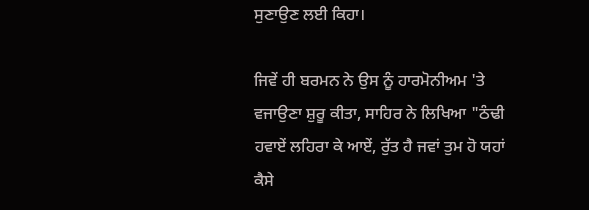ਸੁਣਾਉਣ ਲਈ ਕਿਹਾ।

ਜਿਵੇਂ ਹੀ ਬਰਮਨ ਨੇ ਉਸ ਨੂੰ ਹਾਰਮੋਨੀਅਮ 'ਤੇ ਵਜਾਉਣਾ ਸ਼ੁਰੂ ਕੀਤਾ, ਸਾਹਿਰ ਨੇ ਲਿਖਿਆ "ਠੰਢੀ ਹਵਾਏਂ ਲਹਿਰਾ ਕੇ ਆਏਂ, ਰੁੱਤ ਹੈ ਜਵਾਂ ਤੁਮ ਹੋ ਯਹਾਂ ਕੈਸੇ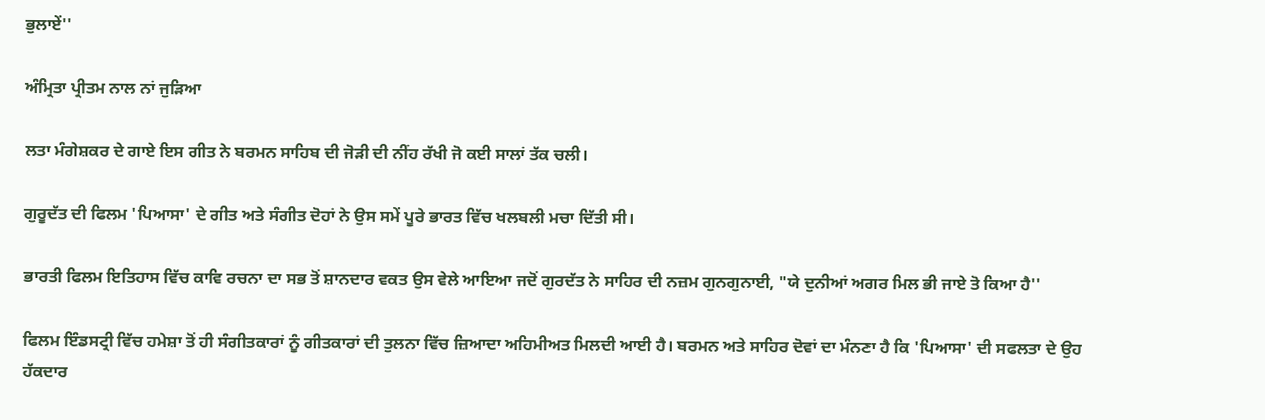ਭੁਲਾਏਂ''

ਅੰਮ੍ਰਿਤਾ ਪ੍ਰੀਤਮ ਨਾਲ ਨਾਂ ਜੁੜਿਆ

ਲਤਾ ਮੰਗੇਸ਼ਕਰ ਦੇ ਗਾਏ ਇਸ ਗੀਤ ਨੇ ਬਰਮਨ ਸਾਹਿਬ ਦੀ ਜੋੜੀ ਦੀ ਨੀਂਹ ਰੱਖੀ ਜੋ ਕਈ ਸਾਲਾਂ ਤੱਕ ਚਲੀ।

ਗੁਰੂਦੱਤ ਦੀ ਫਿਲਮ 'ਪਿਆਸਾ' ਦੇ ਗੀਤ ਅਤੇ ਸੰਗੀਤ ਦੋਹਾਂ ਨੇ ਉਸ ਸਮੇਂ ਪੂਰੇ ਭਾਰਤ ਵਿੱਚ ਖਲਬਲੀ ਮਚਾ ਦਿੱਤੀ ਸੀ।

ਭਾਰਤੀ ਫਿਲਮ ਇਤਿਹਾਸ ਵਿੱਚ ਕਾਵਿ ਰਚਨਾ ਦਾ ਸਭ ਤੋਂ ਸ਼ਾਨਦਾਰ ਵਕਤ ਉਸ ਵੇਲੇ ਆਇਆ ਜਦੋਂ ਗੁਰਦੱਤ ਨੇ ਸਾਹਿਰ ਦੀ ਨਜ਼ਮ ਗੁਨਗੁਨਾਈ, "ਯੇ ਦੁਨੀਆਂ ਅਗਰ ਮਿਲ ਭੀ ਜਾਏ ਤੋ ਕਿਆ ਹੈ''

ਫਿਲਮ ਇੰਡਸਟ੍ਰੀ ਵਿੱਚ ਹਮੇਸ਼ਾ ਤੋਂ ਹੀ ਸੰਗੀਤਕਾਰਾਂ ਨੂੰ ਗੀਤਕਾਰਾਂ ਦੀ ਤੁਲਨਾ ਵਿੱਚ ਜ਼ਿਆਦਾ ਅਹਿਮੀਅਤ ਮਿਲਦੀ ਆਈ ਹੈ। ਬਰਮਨ ਅਤੇ ਸਾਹਿਰ ਦੋਵਾਂ ਦਾ ਮੰਨਣਾ ਹੈ ਕਿ 'ਪਿਆਸਾ' ਦੀ ਸਫਲਤਾ ਦੇ ਉਹ ਹੱਕਦਾਰ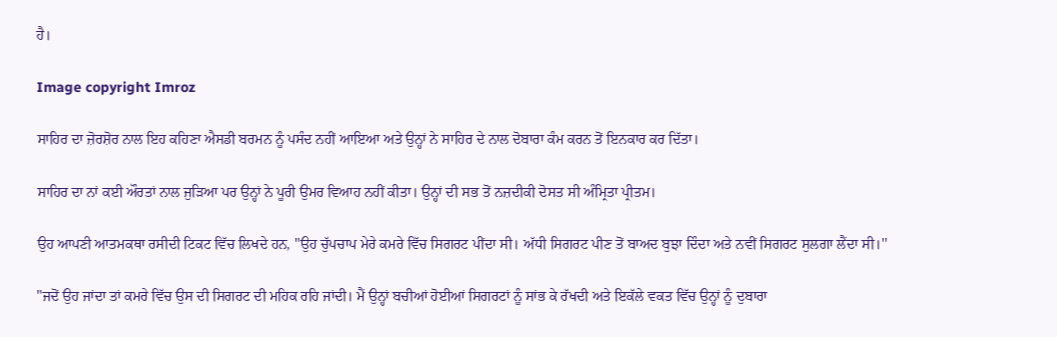ਹੈ।

Image copyright Imroz

ਸਾਹਿਰ ਦਾ ਜ਼ੋਰਸ਼ੋਰ ਨਾਲ ਇਹ ਕਹਿਣਾ ਐਸਡੀ ਬਰਮਨ ਨੂੰ ਪਸੰਦ ਨਹੀਂ ਆਇਆ ਅਤੇ ਉਨ੍ਹਾਂ ਨੇ ਸਾਹਿਰ ਦੇ ਨਾਲ ਦੋਬਾਰਾ ਕੰਮ ਕਰਨ ਤੋਂ ਇਨਕਾਰ ਕਰ ਦਿੱਤਾ।

ਸਾਹਿਰ ਦਾ ਨਾਂ ਕਈ ਔਰਤਾਂ ਨਾਲ ਜੁੜਿਆ ਪਰ ਉਨ੍ਹਾਂ ਨੇ ਪੂਰੀ ਉਮਰ ਵਿਆਹ ਨਹੀਂ ਕੀਤਾ। ਉਨ੍ਹਾਂ ਦੀ ਸਭ ਤੋਂ ਨਜ਼ਦੀਕੀ ਦੋਸਤ ਸੀ ਅੰਮ੍ਰਿਤਾ ਪ੍ਰੀਤਮ।

ਉਹ ਆਪਣੀ ਆਤਮਕਥਾ ਰਸੀਦੀ ਟਿਕਟ ਵਿੱਚ ਲਿਖਦੇ ਹਨ, "ਉਹ ਚੁੱਪਚਾਪ ਮੇਰੇ ਕਮਰੇ ਵਿੱਚ ਸਿਗਰਟ ਪੀਂਦਾ ਸੀ। ਅੱਧੀ ਸਿਗਰਟ ਪੀਣ ਤੋਂ ਬਾਅਦ ਬੁਝਾ ਦਿੰਦਾ ਅਤੇ ਨਵੀਂ ਸਿਗਰਟ ਸੁਲਗਾ ਲੈਂਦਾ ਸੀ।''

"ਜਦੋਂ ਉਹ ਜਾਂਦਾ ਤਾਂ ਕਮਰੇ ਵਿੱਚ ਉਸ ਦੀ ਸਿਗਰਟ ਦੀ ਮਹਿਕ ਰਹਿ ਜਾਂਦੀ। ਮੈਂ ਉਨ੍ਹਾਂ ਬਚੀਆਂ ਹੋਈਆਂ ਸਿਗਰਟਾਂ ਨੂੰ ਸਾਂਭ ਕੇ ਰੱਖਦੀ ਅਤੇ ਇਕੱਲੇ ਵਕਤ ਵਿੱਚ ਉਨ੍ਹਾਂ ਨੂੰ ਦੁਬਾਰਾ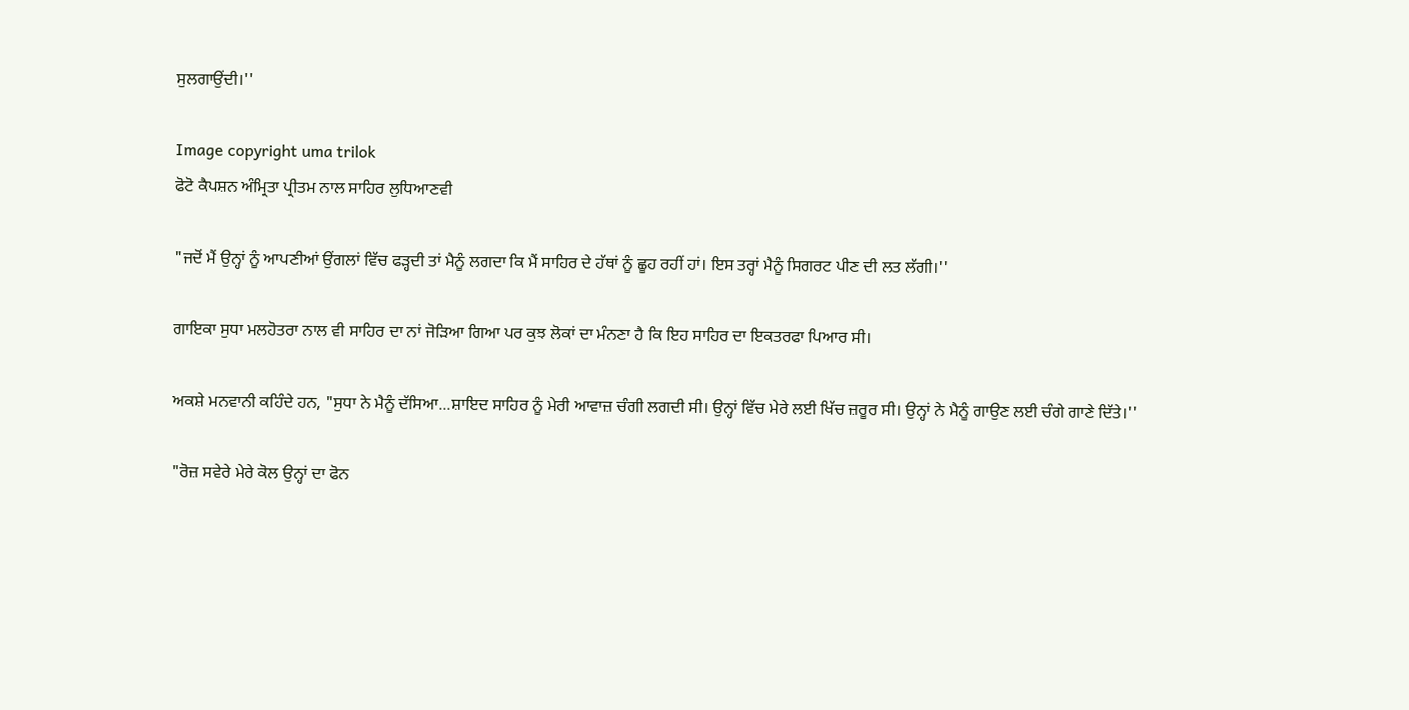ਸੁਲਗਾਉਂਦੀ।''

Image copyright uma trilok
ਫੋਟੋ ਕੈਪਸ਼ਨ ਅੰਮ੍ਰਿਤਾ ਪ੍ਰੀਤਮ ਨਾਲ ਸਾਹਿਰ ਲੁਧਿਆਣਵੀ

"ਜਦੋਂ ਮੈਂ ਉਨ੍ਹਾਂ ਨੂੰ ਆਪਣੀਆਂ ਉਂਗਲਾਂ ਵਿੱਚ ਫੜ੍ਹਦੀ ਤਾਂ ਮੈਨੂੰ ਲਗਦਾ ਕਿ ਮੈਂ ਸਾਹਿਰ ਦੇ ਹੱਥਾਂ ਨੂੰ ਛੂਹ ਰਹੀਂ ਹਾਂ। ਇਸ ਤਰ੍ਹਾਂ ਮੈਨੂੰ ਸਿਗਰਟ ਪੀਣ ਦੀ ਲਤ ਲੱਗੀ।''

ਗਾਇਕਾ ਸੁਧਾ ਮਲਹੋਤਰਾ ਨਾਲ ਵੀ ਸਾਹਿਰ ਦਾ ਨਾਂ ਜੋੜਿਆ ਗਿਆ ਪਰ ਕੁਝ ਲੋਕਾਂ ਦਾ ਮੰਨਣਾ ਹੈ ਕਿ ਇਹ ਸਾਹਿਰ ਦਾ ਇਕਤਰਫਾ ਪਿਆਰ ਸੀ।

ਅਕਸ਼ੇ ਮਨਵਾਨੀ ਕਹਿੰਦੇ ਹਨ, "ਸੁਧਾ ਨੇ ਮੈਨੂੰ ਦੱਸਿਆ...ਸ਼ਾਇਦ ਸਾਹਿਰ ਨੂੰ ਮੇਰੀ ਆਵਾਜ਼ ਚੰਗੀ ਲਗਦੀ ਸੀ। ਉਨ੍ਹਾਂ ਵਿੱਚ ਮੇਰੇ ਲਈ ਖਿੱਚ ਜ਼ਰੂਰ ਸੀ। ਉਨ੍ਹਾਂ ਨੇ ਮੈਨੂੰ ਗਾਉਣ ਲਈ ਚੰਗੇ ਗਾਣੇ ਦਿੱਤੇ।''

"ਰੋਜ਼ ਸਵੇਰੇ ਮੇਰੇ ਕੋਲ ਉਨ੍ਹਾਂ ਦਾ ਫੋਨ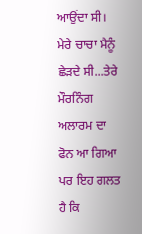ਆਉਂਦਾ ਸੀ। ਮੇਰੇ ਚਾਚਾ ਮੈਨੂੰ ਛੇੜਦੇ ਸੀ...ਤੇਰੇ ਮੌਰਨਿੰਗ ਅਲਾਰਮ ਦਾ ਫੋਨ ਆ ਗਿਆ ਪਰ ਇਹ ਗਲਤ ਹੈ ਕਿ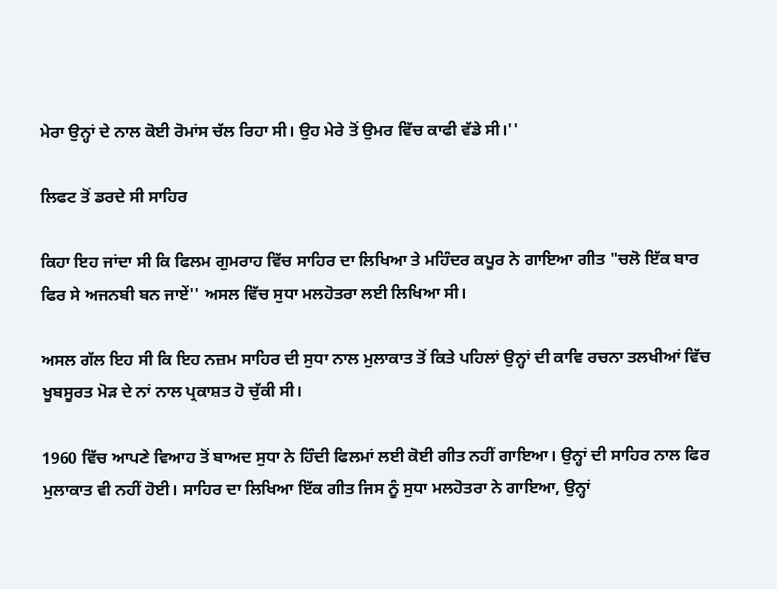ਮੇਰਾ ਉਨ੍ਹਾਂ ਦੇ ਨਾਲ ਕੋਈ ਰੋਮਾਂਸ ਚੱਲ ਰਿਹਾ ਸੀ। ਉਹ ਮੇਰੇ ਤੋਂ ਉਮਰ ਵਿੱਚ ਕਾਫੀ ਵੱਡੇ ਸੀ।''

ਲਿਫਟ ਤੋਂ ਡਰਦੇ ਸੀ ਸਾਹਿਰ

ਕਿਹਾ ਇਹ ਜਾਂਦਾ ਸੀ ਕਿ ਫਿਲਮ ਗੁਮਰਾਹ ਵਿੱਚ ਸਾਹਿਰ ਦਾ ਲਿਖਿਆ ਤੇ ਮਹਿੰਦਰ ਕਪੂਰ ਨੇ ਗਾਇਆ ਗੀਤ "ਚਲੋ ਇੱਕ ਬਾਰ ਫਿਰ ਸੇ ਅਜਨਬੀ ਬਨ ਜਾਏਂ'' ਅਸਲ ਵਿੱਚ ਸੁਧਾ ਮਲਹੋਤਰਾ ਲਈ ਲਿਖਿਆ ਸੀ।

ਅਸਲ ਗੱਲ ਇਹ ਸੀ ਕਿ ਇਹ ਨਜ਼ਮ ਸਾਹਿਰ ਦੀ ਸੁਧਾ ਨਾਲ ਮੁਲਾਕਾਤ ਤੋਂ ਕਿਤੇ ਪਹਿਲਾਂ ਉਨ੍ਹਾਂ ਦੀ ਕਾਵਿ ਰਚਨਾ ਤਲਖੀਆਂ ਵਿੱਚ ਖੂਬਸੂਰਤ ਮੋੜ ਦੇ ਨਾਂ ਨਾਲ ਪ੍ਰਕਾਸ਼ਤ ਹੋ ਚੁੱਕੀ ਸੀ।

1960 ਵਿੱਚ ਆਪਣੇ ਵਿਆਹ ਤੋਂ ਬਾਅਦ ਸੁਧਾ ਨੇ ਹਿੰਦੀ ਫਿਲਮਾਂ ਲਈ ਕੋਈ ਗੀਤ ਨਹੀਂ ਗਾਇਆ। ਉਨ੍ਹਾਂ ਦੀ ਸਾਹਿਰ ਨਾਲ ਫਿਰ ਮੁਲਾਕਾਤ ਵੀ ਨਹੀਂ ਹੋਈ। ਸਾਹਿਰ ਦਾ ਲਿਖਿਆ ਇੱਕ ਗੀਤ ਜਿਸ ਨੂੰ ਸੁਧਾ ਮਲਹੋਤਰਾ ਨੇ ਗਾਇਆ, ਉਨ੍ਹਾਂ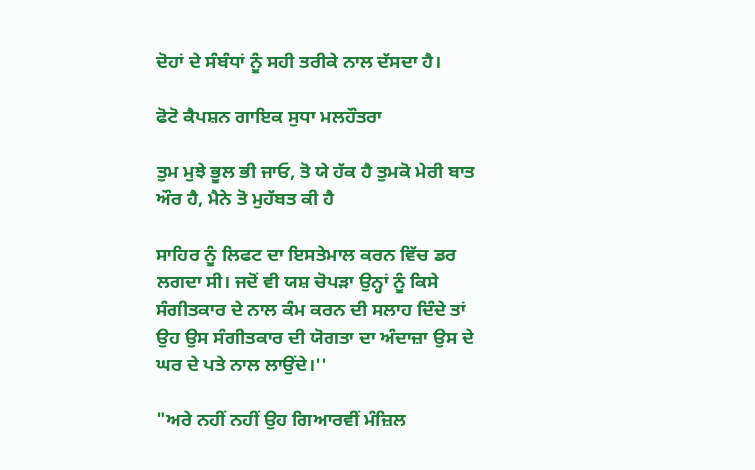ਦੋਹਾਂ ਦੇ ਸੰਬੰਧਾਂ ਨੂੰ ਸਹੀ ਤਰੀਕੇ ਨਾਲ ਦੱਸਦਾ ਹੈ।

ਫੋਟੋ ਕੈਪਸ਼ਨ ਗਾਇਕ ਸੁਧਾ ਮਲਹੌਤਰਾ

ਤੁਮ ਮੁਝੇ ਭੂਲ ਭੀ ਜਾਓ, ਤੋ ਯੇ ਹੱਕ ਹੈ ਤੁਮਕੋ ਮੇਰੀ ਬਾਤ ਔਰ ਹੈ, ਮੈਨੇ ਤੋ ਮੁਹੱਬਤ ਕੀ ਹੈ

ਸਾਹਿਰ ਨੂੰ ਲਿਫਟ ਦਾ ਇਸਤੇਮਾਲ ਕਰਨ ਵਿੱਚ ਡਰ ਲਗਦਾ ਸੀ। ਜਦੋਂ ਵੀ ਯਸ਼ ਚੋਪੜਾ ਉਨ੍ਹਾਂ ਨੂੰ ਕਿਸੇ ਸੰਗੀਤਕਾਰ ਦੇ ਨਾਲ ਕੰਮ ਕਰਨ ਦੀ ਸਲਾਹ ਦਿੰਦੇ ਤਾਂ ਉਹ ਉਸ ਸੰਗੀਤਕਾਰ ਦੀ ਯੋਗਤਾ ਦਾ ਅੰਦਾਜ਼ਾ ਉਸ ਦੇ ਘਰ ਦੇ ਪਤੇ ਨਾਲ ਲਾਉਂਦੇ।''

"ਅਰੇ ਨਹੀਂ ਨਹੀਂ ਉਹ ਗਿਆਰਵੀਂ ਮੰਜ਼ਿਲ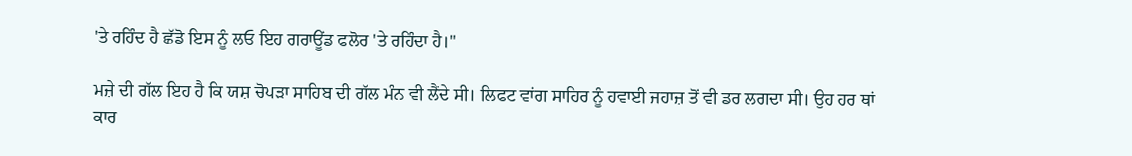'ਤੇ ਰਹਿੰਦ ਹੈ ਛੱਡੋ ਇਸ ਨੂੰ ਲਓ ਇਹ ਗਰਾਊਂਡ ਫਲੋਰ 'ਤੇ ਰਹਿੰਦਾ ਹੈ।''

ਮਜ਼ੇ ਦੀ ਗੱਲ ਇਹ ਹੈ ਕਿ ਯਸ਼ ਚੋਪੜਾ ਸਾਹਿਬ ਦੀ ਗੱਲ ਮੰਨ ਵੀ ਲੈਂਦੇ ਸੀ। ਲਿਫਟ ਵਾਂਗ ਸਾਹਿਰ ਨੂੰ ਹਵਾਈ ਜਹਾਜ਼ ਤੋਂ ਵੀ ਡਰ ਲਗਦਾ ਸੀ। ਉਹ ਹਰ ਥਾਂ ਕਾਰ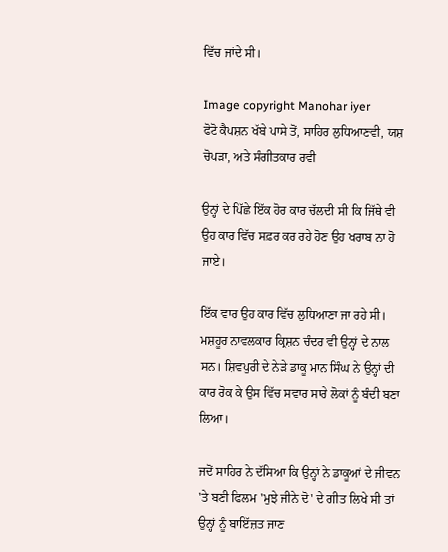ਵਿੱਚ ਜਾਂਦੇ ਸੀ।

Image copyright Manohar iyer
ਫੋਟੋ ਕੈਪਸ਼ਨ ਖੱਬੇ ਪਾਸੇ ਤੋਂ, ਸਾਹਿਰ ਲੁਧਿਆਣਵੀ, ਯਸ਼ ਚੋਪੜਾ, ਅਤੇ ਸੰਗੀਤਕਾਰ ਰਵੀ

ਉਨ੍ਹਾਂ ਦੇ ਪਿੱਛੇ ਇੱਕ ਹੋਰ ਕਾਰ ਚੱਲਦੀ ਸੀ ਕਿ ਜਿੱਥੇ ਵੀ ਉਹ ਕਾਰ ਵਿੱਚ ਸਫ਼ਰ ਕਰ ਰਹੇ ਹੋਣ ਉਹ ਖਰਾਬ ਨਾ ਹੋ ਜਾਏ।

ਇੱਕ ਵਾਰ ਉਹ ਕਾਰ ਵਿੱਚ ਲੁਧਿਆਣਾ ਜਾ ਰਹੇ ਸੀ। ਮਸ਼ਹੂਰ ਨਾਵਲਕਾਰ ਕ੍ਰਿਸ਼ਨ ਚੰਦਰ ਵੀ ਉਨ੍ਹਾਂ ਦੇ ਨਾਲ ਸਨ। ਸ਼ਿਵਪੁਰੀ ਦੇ ਨੇੜੇ ਡਾਕੂ ਮਾਨ ਸਿੰਘ ਨੇ ਉਨ੍ਹਾਂ ਦੀ ਕਾਰ ਰੋਕ ਕੇ ਉਸ ਵਿੱਚ ਸਵਾਰ ਸਾਰੇ ਲੋਕਾਂ ਨੂੰ ਬੰਦੀ ਬਣਾ ਲਿਆ।

ਜਦੋਂ ਸਾਹਿਰ ਨੇ ਦੱਸਿਆ ਕਿ ਉਨ੍ਹਾਂ ਨੇ ਡਾਕੂਆਂ ਦੇ ਜੀਵਨ 'ਤੇ ਬਣੀ ਫਿਲਮ 'ਮੁਝੇ ਜੀਨੇ ਦੋ' ਦੇ ਗੀਤ ਲਿਖੇ ਸੀ ਤਾਂ ਉਨ੍ਹਾਂ ਨੂੰ ਬਾਇੱਜ਼ਤ ਜਾਣ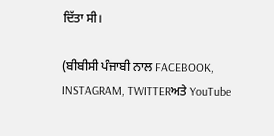ਦਿੱਤਾ ਸੀ।

(ਬੀਬੀਸੀ ਪੰਜਾਬੀ ਨਾਲ FACEBOOK, INSTAGRAM, TWITTERਅਤੇ YouTube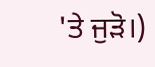'ਤੇ ਜੁੜੋ।)